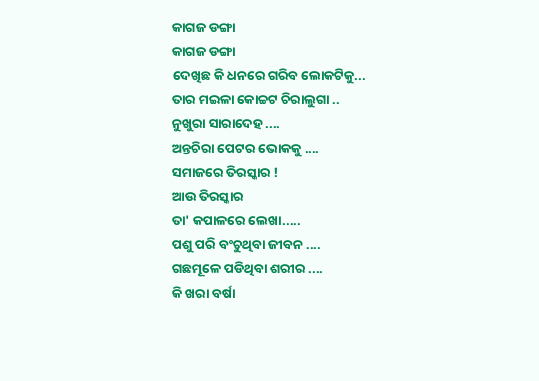କାଗଜ ଡଙ୍ଗା
କାଗଜ ଡଙ୍ଗା
ଦେଖିଛ କି ଧନରେ ଗରିବ ଲୋକଟିକୁ...
ତାର ମଇଳା କୋଚ୍ଚଟ ଚିରାଲୁଗା ..
ନୁଖୁରା ସାରାଦେହ ....
ଅନ୍ତଚିରା ପେଟର ଭୋକକୁ ....
ସମାଜରେ ତିରସ୍କାର !
ଆଉ ତିରସ୍କାର
ତା' କପାଳରେ ଲେଖା.....
ପଶୁ ପରି ବଂଚୁଥିବା ଜୀବନ ....
ଗଛମୂଳେ ପଡିଥିବା ଶରୀର ....
କି ଖରା ବର୍ଷା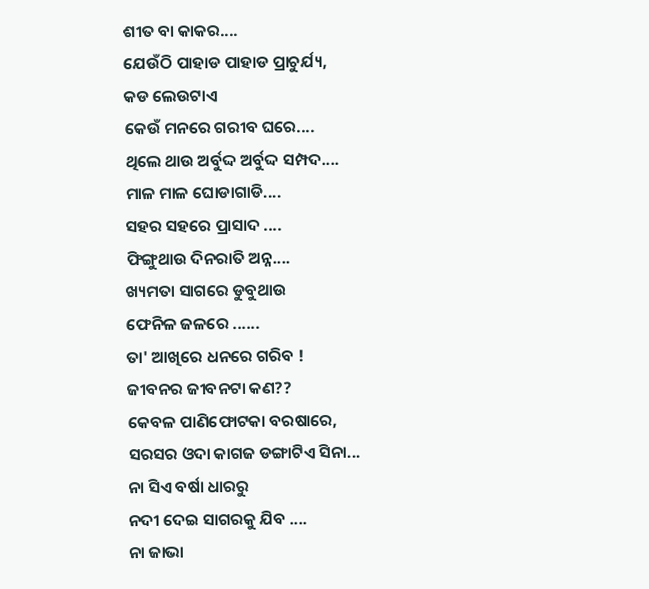ଶୀତ ବା କାକର....
ଯେଉଁଠି ପାହାଡ ପାହାଡ ପ୍ରାଚୁର୍ଯ୍ୟ,
କଡ ଲେଉଟାଏ
କେଉଁ ମନରେ ଗରୀବ ଘରେ....
ଥିଲେ ଥାଉ ଅର୍ବୁଦ୍ଦ ଅର୍ବୁଦ୍ଦ ସମ୍ପଦ....
ମାଳ ମାଳ ଘୋଡାଗାଡି....
ସହର ସହରେ ପ୍ରାସାଦ ....
ଫିଙ୍ଗୁଥାଉ ଦିନରାତି ଅନ୍ନ....
ଖ୍ୟମତା ସାଗରେ ଡୁବୁଥାଉ
ଫେନିଳ ଜଳରେ ......
ତା' ଆଖିରେ ଧନରେ ଗରିବ !
ଜୀବନର ଜୀବନଟା କଣ??
କେବଳ ପାଣିଫୋଟକା ବରଷାରେ,
ସରସର ଓଦା କାଗଜ ଡଙ୍ଗାଟିଏ ସିନା...
ନା ସିଏ ବର୍ଷା ଧାରରୁ
ନଦୀ ଦେଇ ସାଗରକୁ ଯିବ ....
ନା ଜାଭା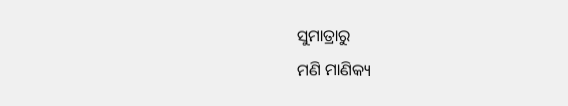ସୁମାତ୍ରାରୁ
ମଣି ମାଣିକ୍ୟ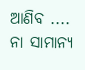ଆଣିବ ....
ନା ସାମାନ୍ୟ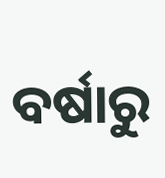ବର୍ଷାରୁ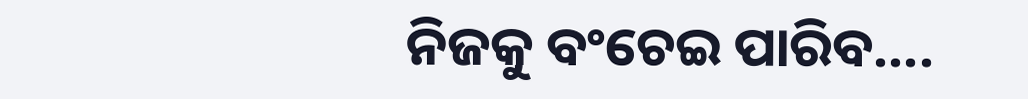ନିଜକୁ ବଂଚେଇ ପାରିବ....